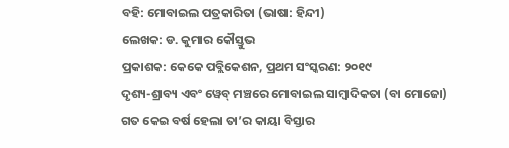ବହି: ମୋବାଇଲ ପତ୍ରକାରିତା (ଭାଷା: ହିନ୍ଦୀ)
ଲେଖକ: ଡ. କୁମାର କୌସ୍ତୁଭ
ପ୍ରକାଶକ: କେକେ ପବ୍ଲିକେଶନ, ପ୍ରଥମ ସଂସ୍କରଣ: ୨୦୧୯
ଦୃଶ୍ୟ-ଶ୍ରାବ୍ୟ ଏବଂ ୱେବ୍ ମଞ୍ଚରେ ମୋବାଇଲ ସାମ୍ବାଦିକତା (ବା ମୋଜୋ) ଗତ କେଇ ବର୍ଷ ହେଲା ତା’ର କାୟା ବିସ୍ତାର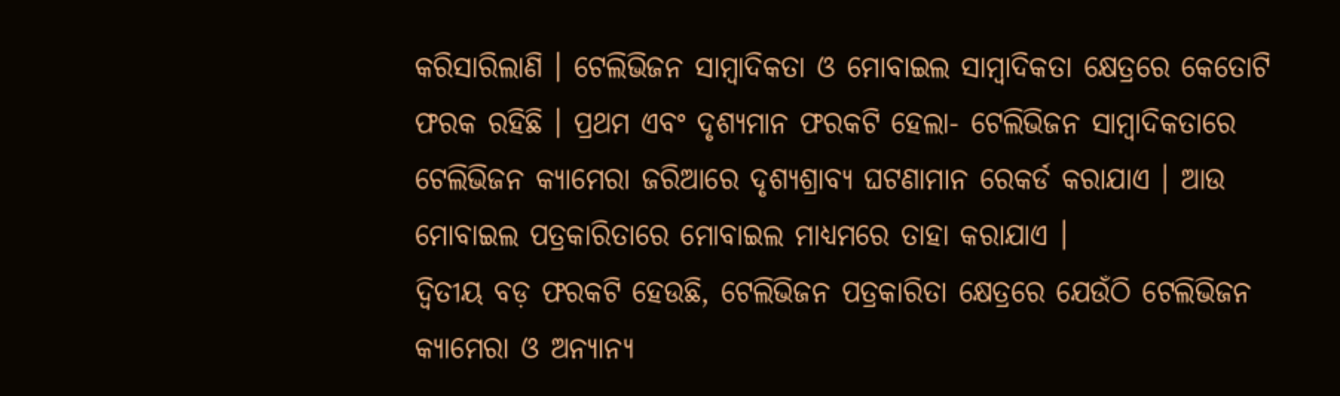କରିସାରିଲାଣି । ଟେଲିଭିଜନ ସାମ୍ବାଦିକତା ଓ ମୋବାଇଲ ସାମ୍ବାଦିକତା କ୍ଷେତ୍ରରେ କେତୋଟି ଫରକ ରହିଛି । ପ୍ରଥମ ଏବଂ ଦୃଶ୍ୟମାନ ଫରକଟି ହେଲା- ଟେଲିଭିଜନ ସାମ୍ବାଦିକତାରେ ଟେଲିଭିଜନ କ୍ୟାମେରା ଜରିଆରେ ଦୃଶ୍ୟଶ୍ରାବ୍ୟ ଘଟଣାମାନ ରେକର୍ଡ କରାଯାଏ । ଆଉ ମୋବାଇଲ ପତ୍ରକାରିତାରେ ମୋବାଇଲ ମାଧ୍ୟମରେ ତାହା କରାଯାଏ ।
ଦ୍ବିତୀୟ ବଡ଼ ଫରକଟି ହେଉଛି, ଟେଲିଭିଜନ ପତ୍ରକାରିତା କ୍ଷେତ୍ରରେ ଯେଉଁଠି ଟେଲିଭିଜନ କ୍ୟାମେରା ଓ ଅନ୍ୟାନ୍ୟ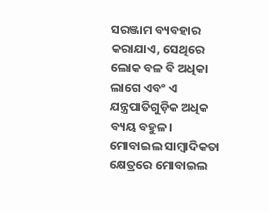ସରଞ୍ଜାମ ବ୍ୟବହାର କରାଯାଏ, ସେଥିରେ ଲୋକ ବଳ ବି ଅଧିକା ଲାଗେ ଏବଂ ଏ ଯନ୍ତ୍ରପାତିଗୁଡ଼ିକ ଅଧିକ ବ୍ୟୟ ବହୁଳ। ମୋବାଇଲ ସାମ୍ବାଦିକତା କ୍ଷେତ୍ରରେ ମୋବାଇଲ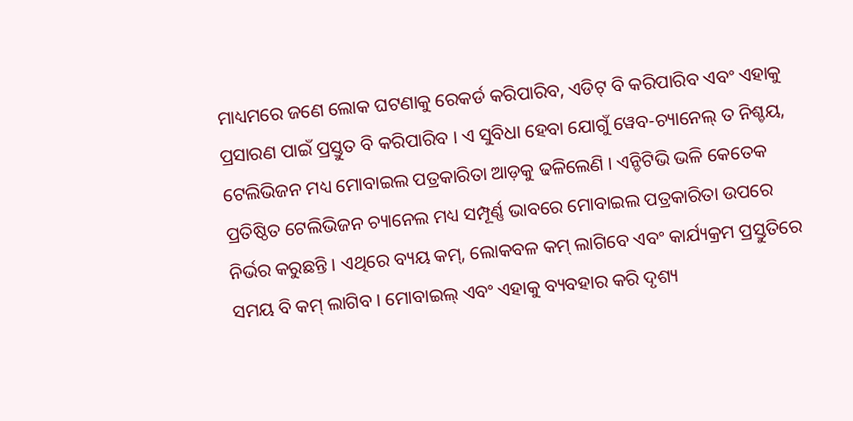ମାଧ୍ୟମରେ ଜଣେ ଲୋକ ଘଟଣାକୁ ରେକର୍ଡ କରିପାରିବ, ଏଡିଟ୍ ବି କରିପାରିବ ଏବଂ ଏହାକୁ ପ୍ରସାରଣ ପାଇଁ ପ୍ରସ୍ତୁତ ବି କରିପାରିବ । ଏ ସୁବିଧା ହେବା ଯୋଗୁଁ ୱେବ-ଚ୍ୟାନେଲ୍ ତ ନିଶ୍ଚୟ, ଟେଲିଭିଜନ ମଧ୍ୟ ମୋବାଇଲ ପତ୍ରକାରିତା ଆଡ଼କୁ ଢଳିଲେଣି । ଏନ୍ଡିଟିଭି ଭଳି କେତେକ ପ୍ରତିଷ୍ଠିତ ଟେଲିଭିଜନ ଚ୍ୟାନେଲ ମଧ୍ୟ ସମ୍ପୂର୍ଣ୍ଣ ଭାବରେ ମୋବାଇଲ ପତ୍ରକାରିତା ଉପରେ ନିର୍ଭର କରୁଛନ୍ତି । ଏଥିରେ ବ୍ୟୟ କମ୍, ଲୋକବଳ କମ୍ ଲାଗିବେ ଏବଂ କାର୍ଯ୍ୟକ୍ରମ ପ୍ରସ୍ତୁତିରେ ସମୟ ବି କମ୍ ଲାଗିବ । ମୋବାଇଲ୍ ଏବଂ ଏହାକୁ ବ୍ୟବହାର କରି ଦୃଶ୍ୟ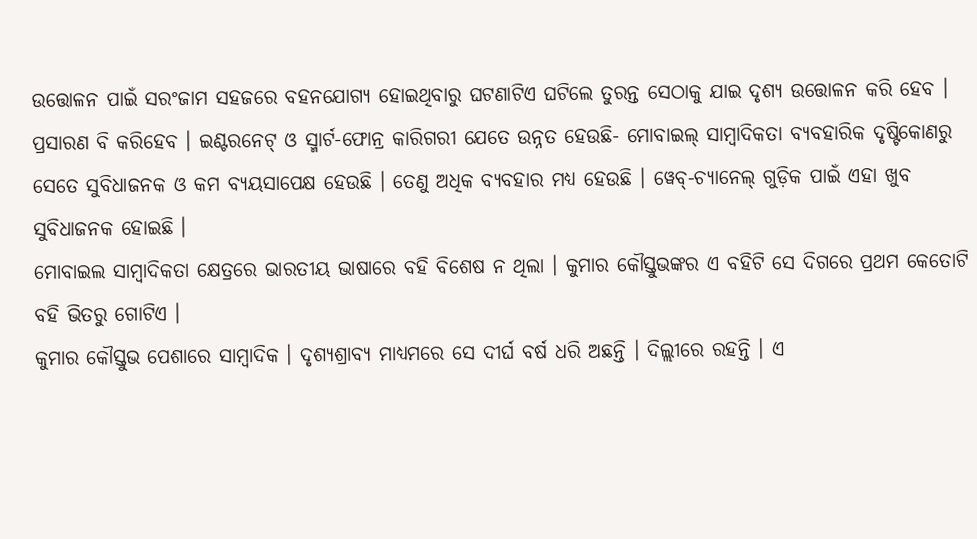ଉତ୍ତୋଳନ ପାଇଁ ସରଂଜାମ ସହଜରେ ବହନଯୋଗ୍ୟ ହୋଇଥିବାରୁ ଘଟଣାଟିଏ ଘଟିଲେ ତୁରନ୍ତ ସେଠାକୁ ଯାଇ ଦୃଶ୍ୟ ଉତ୍ତୋଳନ କରି ହେବ । ପ୍ରସାରଣ ବି କରିହେବ । ଇଣ୍ଟରନେଟ୍ ଓ ସ୍ମାର୍ଟ-ଫୋନ୍ର କାରିଗରୀ ଯେତେ ଉନ୍ନତ ହେଉଛି- ମୋବାଇଲ୍ ସାମ୍ବାଦିକତା ବ୍ୟବହାରିକ ଦୃଷ୍ଟିକୋଣରୁ ସେତେ ସୁବିଧାଜନକ ଓ କମ ବ୍ୟୟସାପେକ୍ଷ ହେଉଛି । ତେଣୁ ଅଧିକ ବ୍ୟବହାର ମଧ୍ୟ ହେଉଛି । ୱେବ୍-ଚ୍ୟାନେଲ୍ ଗୁଡ଼ିକ ପାଇଁ ଏହା ଖୁବ ସୁବିଧାଜନକ ହୋଇଛି ।
ମୋବାଇଲ ସାମ୍ବାଦିକତା କ୍ଷେତ୍ରରେ ଭାରତୀୟ ଭାଷାରେ ବହି ବିଶେଷ ନ ଥିଲା । କୁମାର କୌସ୍ତୁଭଙ୍କର ଏ ବହିଟି ସେ ଦିଗରେ ପ୍ରଥମ କେତୋଟି ବହି ଭିତରୁ ଗୋଟିଏ ।
କୁମାର କୌସ୍ତୁଭ ପେଶାରେ ସାମ୍ବାଦିକ । ଦୃଶ୍ୟଶ୍ରାବ୍ୟ ମାଧ୍ୟମରେ ସେ ଦୀର୍ଘ ବର୍ଷ ଧରି ଅଛନ୍ତି । ଦିଲ୍ଲୀରେ ରହନ୍ତି । ଏ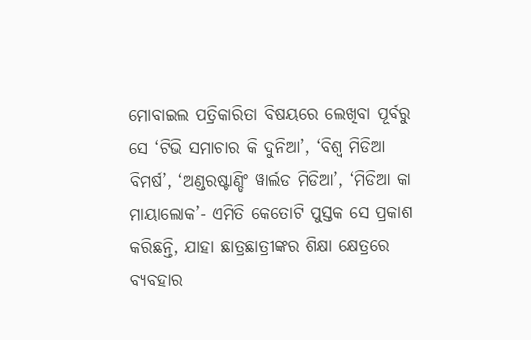ମୋବାଇଲ ପତ୍ରିକାରିତା ବିଷୟରେ ଲେଖିବା ପୂର୍ବରୁ ସେ ‘ଟିଭି ସମାଚାର କି ଦୁନିଆ’, ‘ବିଶ୍ୱ ମିଡିଆ ବିମର୍ଷ’, ‘ଅଣ୍ଡରଷ୍ଟାଣ୍ଡିଂ ୱାର୍ଲଡ ମିଡିଆ’, ‘ମିଡିଆ କା ମାୟାଲୋକ’- ଏମିତି କେତୋଟି ପୁସ୍ତକ ସେ ପ୍ରକାଶ କରିଛନ୍ତି, ଯାହା ଛାତ୍ରଛାତ୍ରୀଙ୍କର ଶିକ୍ଷା କ୍ଷେତ୍ରରେ ବ୍ୟବହାର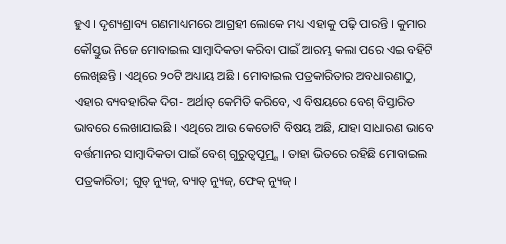ହୁଏ । ଦୃଶ୍ୟଶ୍ରାବ୍ୟ ଗଣମାଧ୍ୟମରେ ଆଗ୍ରହୀ ଲୋକେ ମଧ୍ୟ ଏହାକୁ ପଢ଼ି ପାରନ୍ତି । କୁମାର କୌସ୍ତୁଭ ନିଜେ ମୋବାଇଲ ସାମ୍ବାଦିକତା କରିବା ପାଇଁ ଆରମ୍ଭ କଲା ପରେ ଏଇ ବହିଟି ଲେଖିଛନ୍ତି । ଏଥିରେ ୨୦ଟି ଅଧ୍ୟାୟ ଅଛି । ମୋବାଇଲ ପତ୍ରକାରିତାର ଅବଧାରଣାଠୁ, ଏହାର ବ୍ୟବହାରିକ ଦିଗ- ଅର୍ଥାତ୍ କେମିତି କରିବେ, ଏ ବିଷୟରେ ବେଶ୍ ବିସ୍ତାରିତ ଭାବରେ ଲେଖାଯାଇଛି । ଏଥିରେ ଆଉ କେତୋଟି ବିଷୟ ଅଛି, ଯାହା ସାଧାରଣ ଭାବେ ବର୍ତ୍ତମାନର ସାମ୍ବାଦିକତା ପାଇଁ ବେଶ୍ ଗୁରୁତ୍ୱପୂମ୍ର୍ଣ । ତାହା ଭିତରେ ରହିଛି ମୋବାଇଲ ପତ୍ରକାରିତା; ଗୁଡ୍ ନ୍ୟୁଜ୍, ବ୍ୟାଡ୍ ନ୍ୟୁଜ୍, ଫେକ୍ ନ୍ୟୁଜ୍ ।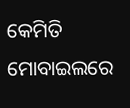କେମିତି ମୋବାଇଲରେ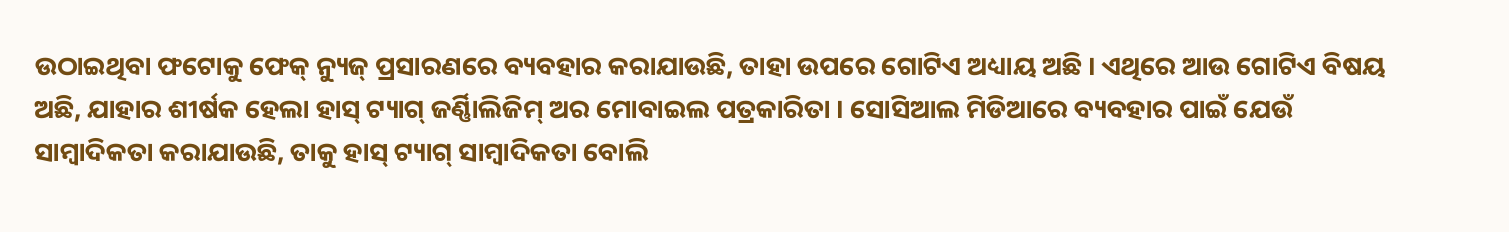ଉଠାଇଥିବା ଫଟୋକୁ ଫେକ୍ ନ୍ୟୁଜ୍ ପ୍ରସାରଣରେ ବ୍ୟବହାର କରାଯାଉଛି, ତାହା ଉପରେ ଗୋଟିଏ ଅଧ୍ୟାୟ ଅଛି । ଏଥିରେ ଆଉ ଗୋଟିଏ ବିଷୟ ଅଛି, ଯାହାର ଶୀର୍ଷକ ହେଲା ହାସ୍ ଟ୍ୟାଗ୍ ଜର୍ଣ୍ଣାିଲିଜିମ୍ ଅର ମୋବାଇଲ ପତ୍ରକାରିତା । ସୋସିଆଲ ମିଡିଆରେ ବ୍ୟବହାର ପାଇଁ ଯେଉଁ ସାମ୍ବାଦିକତା କରାଯାଉଛି, ତାକୁ ହାସ୍ ଟ୍ୟାଗ୍ ସାମ୍ବାଦିକତା ବୋଲି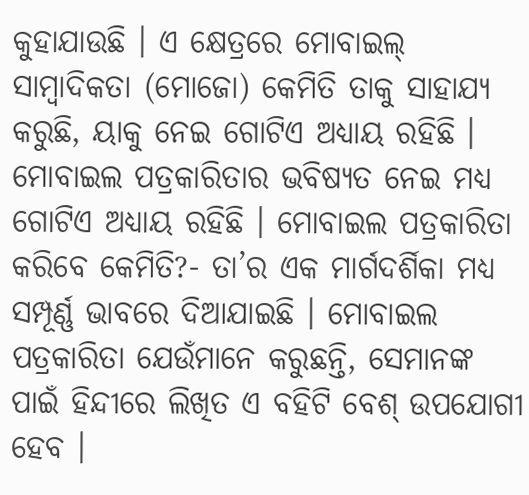କୁହାଯାଉଛି । ଏ କ୍ଷେତ୍ରରେ ମୋବାଇଲ୍ ସାମ୍ବାଦିକତା (ମୋଜୋ) କେମିତି ତାକୁ ସାହାଯ୍ୟ କରୁଛି, ୟାକୁ ନେଇ ଗୋଟିଏ ଅଧ୍ୟାୟ ରହିଛି । ମୋବାଇଲ ପତ୍ରକାରିତାର ଭବିଷ୍ୟତ ନେଇ ମଧ୍ୟ ଗୋଟିଏ ଅଧ୍ୟାୟ ରହିଛି । ମୋବାଇଲ ପତ୍ରକାରିତା କରିବେ କେମିତି?- ତା’ର ଏକ ମାର୍ଗଦର୍ଶିକା ମଧ୍ୟ ସମ୍ପୂର୍ଣ୍ଣ ଭାବରେ ଦିଆଯାଇଛି । ମୋବାଇଲ ପତ୍ରକାରିତା ଯେଉଁମାନେ କରୁଛନ୍ତି, ସେମାନଙ୍କ ପାଇଁ ହିନ୍ଦୀରେ ଲିଖିତ ଏ ବହିଟି ବେଶ୍ ଉପଯୋଗୀ ହେବ ।